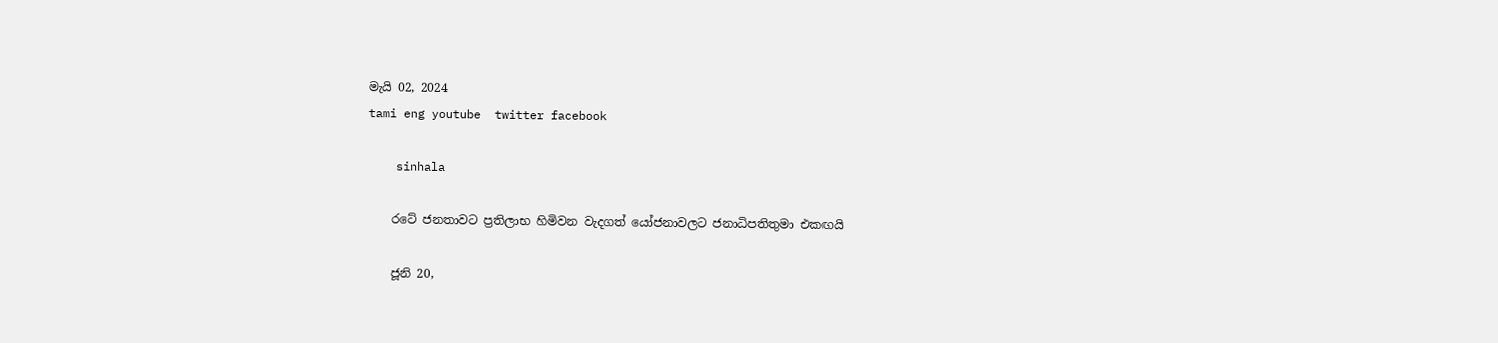මැයි 02, 2024
tami eng youtube  twitter facebook

    sinhala

    රටේ ජනතාවට ප්‍රතිලාභ හිමිවන වැදගත් යෝජනාවලට ජනාධිපතිතුමා එකඟයි

    ජූනි 20,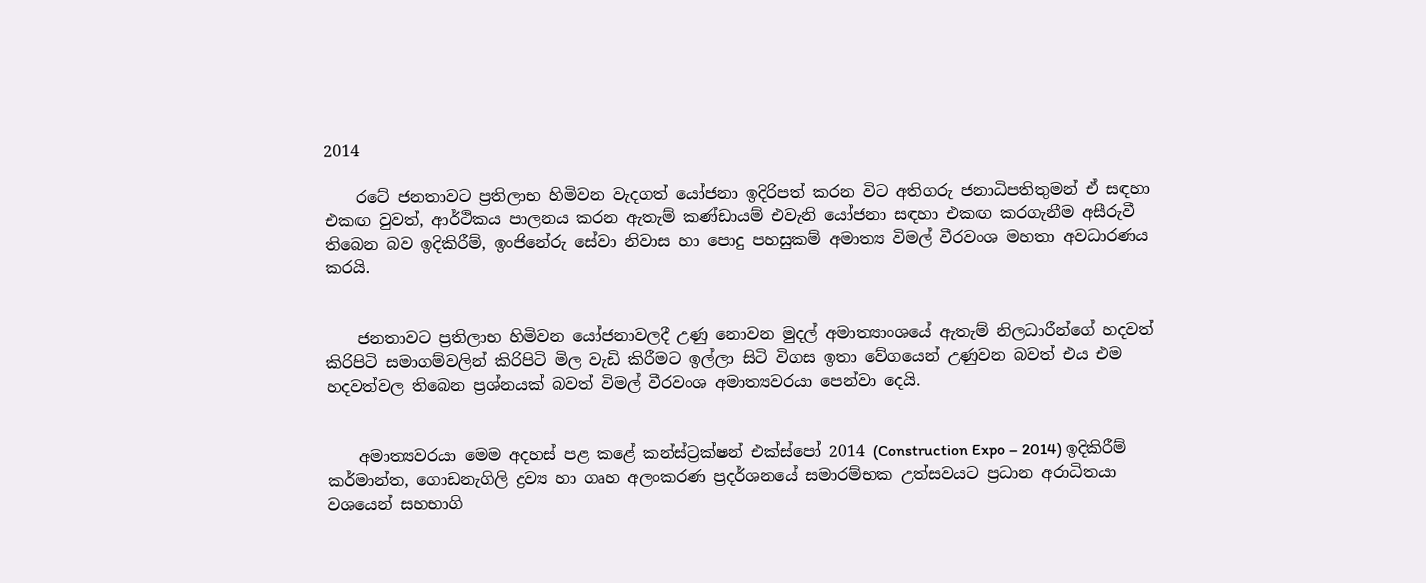2014

    රටේ ජනතාවට ප්‍රතිලාභ හිමිවන වැදගත් යෝජනා ඉදිරිපත් කරන විට අතිගරු ජනාධිපතිතුමන් ඒ සඳහා එකඟ වුවත්, ආර්ථිකය පාලනය කරන ඇතැම් කණ්ඩායම් එවැනි යෝජනා සඳහා එකඟ කරගැනීම අසීරුවී තිබෙන බව ඉදිකිරීම්, ඉංජිනේරු සේවා නිවාස හා‍ පොදු පහසුකම් අමාත්‍ය විමල් වීරවංශ මහතා අවධාරණය කරයි.


    ජනතාවට ප්‍රතිලාභ හිමිවන යෝජනාවලදී උණු නොවන මුදල් අමාත්‍යාංශයේ ඇතැම් නිලධාරීන්ගේ හදවත් කිරිපිටි සමාගම්වලින් කිරිපිටි මිල වැඩි කිරීමට ඉල්ලා සිටි විගස ඉතා වේගයෙන් උණුවන බවත් එය එම හදවත්වල තිබෙන ප්‍රශ්නයක් බවත් විමල් වීරවංශ අමාත්‍යවරයා පෙන්වා දෙයි.


    අමාත්‍යවරයා මෙම අදහස් පළ කළේ කන්ස්ට්‍රක්ෂන් එක්ස්පෝ 2014 (Construction Expo – 2014) ඉදිකිරීම් කර්මාන්ත, ගොඩනැගිලි ද්‍රව්‍ය හා ගෘහ අලංකරණ ප්‍රදර්ශනයේ සමාරම්භක උත්සවයට ප්‍රධාන අරාධිතයා වශයෙන් සහභාගි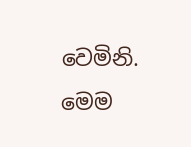වෙමිනි. මෙම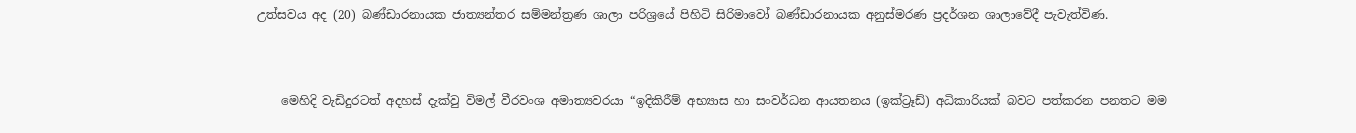උත්සවය අද (20) බණ්ඩාරනායක ජාත්‍යන්තර සම්මන්ත්‍රණ ශාලා පරිශ්‍රයේ පිහිටි සිරිමාවෝ බණ්ඩාරනායක අනුස්මරණ ප්‍රදර්ශන ශාලාවේදී පැවැත්විණ.


    මෙහිදි වැඩිදුරටත් අදහස් දැක්වු විමල් වීරවංශ අමාත්‍යවරයා “ඉදිකිරීම් අභ්‍යාස හා සංවර්ධන ආයතනය (ඉක්ට්‍රෑඩ්) අධිකාරියක් බවට පත්කරන පනතට මම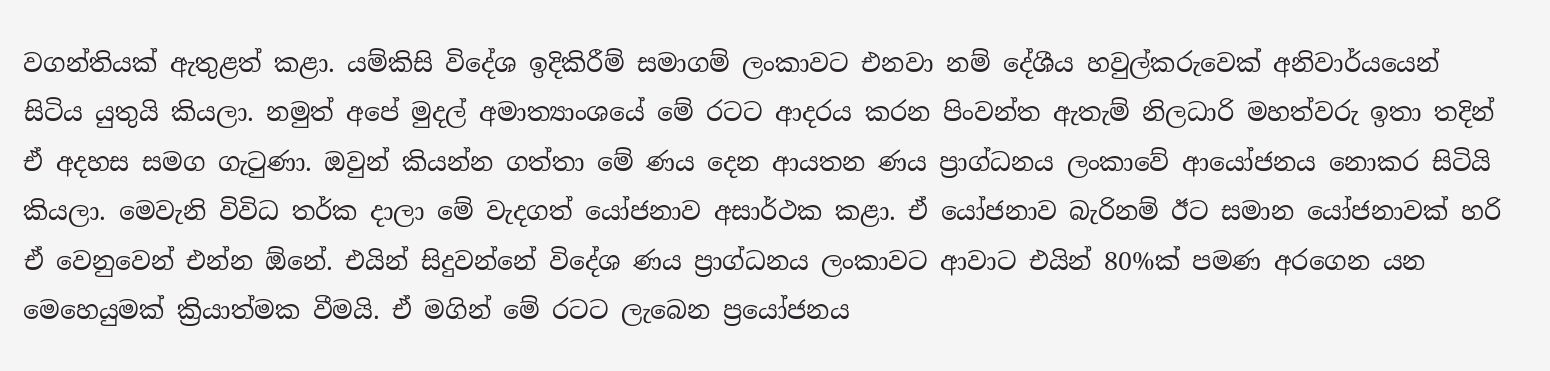වගන්තියක් ඇතුළත් කළා. යම්කිසි විදේශ ඉදිකිරීම් සමාගම් ලංකාවට එනවා නම් දේශීය හවුල්කරුවෙක් අනිවාර්යයෙන් සිටිය යුතුයි කියලා. නමුත් අපේ මුදල් අමාත්‍යාංශයේ මේ රටට ආදරය කරන පිංවන්ත ඇතැම් නිලධාරි මහත්වරු ඉතා තදින් ඒ අදහස සමග ගැටුණා. ඔවුන් කියන්න ගත්තා මේ ණය දෙන ආයතන ණය ප්‍රාග්ධනය ලංකාවේ ආයෝජනය නොකර සිටියි කියලා. මෙවැනි විවිධ තර්ක දාලා මේ වැදගත් යෝජනාව අසාර්ථක කළා. ඒ යෝජනාව බැරිනම් ඊට සමාන යෝජනාවක් හරි ඒ වෙනුවෙන් එන්න ඕනේ. එයින් සිදුවන්නේ විදේශ ණය ප්‍රාග්ධනය ලංකාවට ආවාට එයින් 80%ක් පමණ අරගෙන යන මෙහෙයුමක් ක්‍රියාත්මක වීමයි. ඒ මගින් මේ රටට ලැබෙන ප්‍රයෝජනය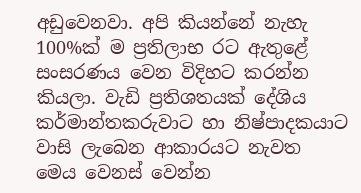අඩුවෙනවා. අපි කියන්නේ නැහැ 100%ක් ම ප්‍රතිලාභ රට ඇතුළේ සංසරණය වෙන විදිහට කරන්න කියලා. වැඩි ප්‍රතිශතයක් දේශිය කර්මාන්තකරුවාට හා නිෂ්පාදකයාට වාසි ලැබෙන ආකාරයට නැවත මෙය වෙනස් වෙන්න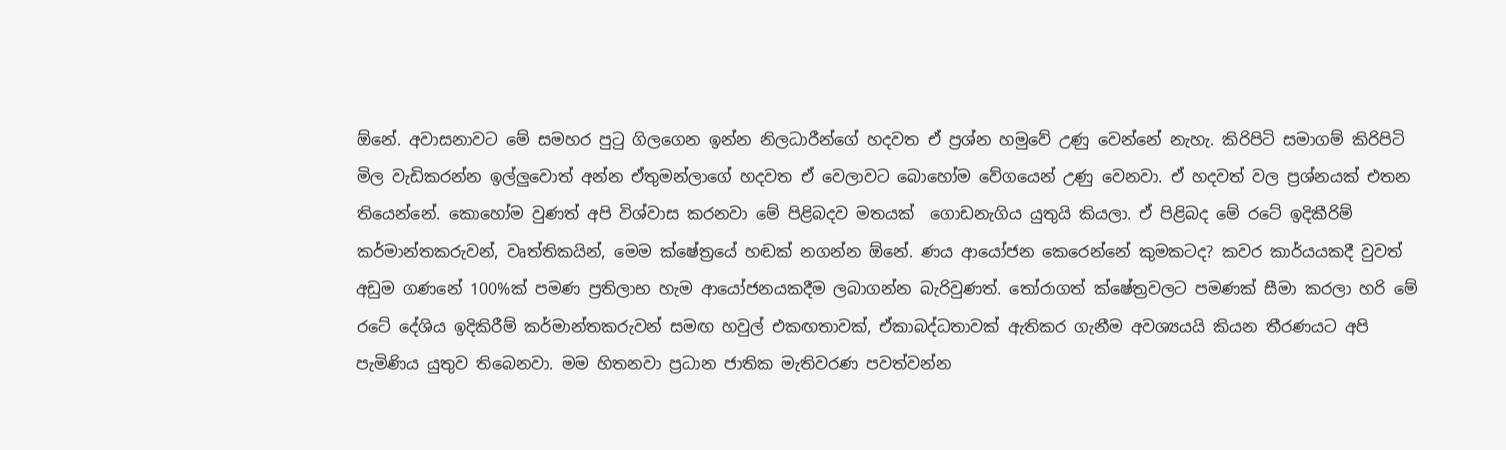ඕනේ. අවාසනාවට මේ සමහර පුටු ගිලගෙන ඉන්න නිලධාරීන්ගේ හදවත ඒ ප්‍රශ්න හමුවේ උණු වෙන්නේ නැහැ. කිරිපිටි සමාගම් කිරිපිටි මිල වැඩිකරන්න ඉල්ලුවොත් අන්න ඒතුමන්ලාගේ හදවත ඒ වෙලාවට බොහෝම වේගයෙන් උණු වෙනවා. ඒ හදවත් වල ප්‍රශ්නයක් එතන තියෙන්නේ. කොහෝම වුණත් අපි විශ්වාස කරනවා මේ පිළිබදව මතයක්  ගොඩනැගිය යුතුයි කියලා. ඒ පිළිබද මේ රටේ ඉදිකීරිම් කර්මාන්තකරුවන්, වෘත්තිකයින්, මෙම ක්ෂේත්‍රයේ හඬක් නගන්න ඕනේ. ණය ආයෝජන කෙරෙන්නේ කුමකටද? කවර කාර්යයකදී වුවත් අඩුම ගණනේ 100%ක් පමණ ප්‍රතිලාභ හැම ආයෝජනයකදීම ලබාගන්න බැරිවුණත්. තෝරාගත් ක්ෂේත්‍රවලට පමණක් සීමා කරලා හරි මේ රටේ දේශිය ඉදිකිරීම් කර්මාන්තකරුවන් සමඟ හවුල් එකඟතාවක්, ඒකාබද්ධතාවක් ඇතිකර ගැනීම අවශ්‍යයයි කියන තීරණයට අපි පැමිණිය යුතුව තිබෙනවා. මම හිතනවා ප්‍රධාන ජාතික මැතිවරණ පවත්වන්න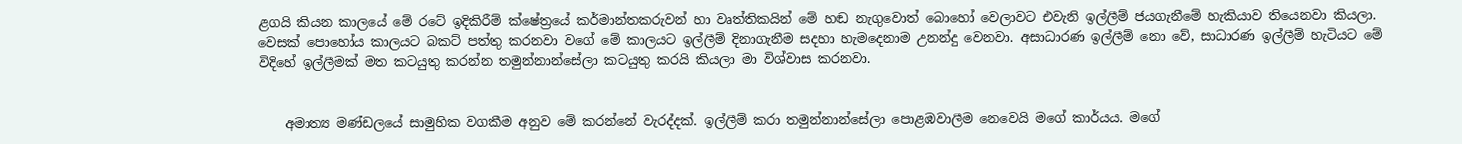ළගයි කියන කාලයේ මේ රටේ ඉදිකිරීම් ක්ෂේත්‍රයේ කර්මාන්තකරුවන් හා වෘත්තිකයින් මේ හඬ නැගුවොත් බොහෝ වෙලාවට එවැනි ඉල්ලීම් ජයගැනීමේ හැකියාව තියෙනවා කියලා. වෙසක් පොහෝය කාලයට බකට් පත්තු කරනවා වගේ මේ කාලයට ඉල්ලීම් දිනාගැනීම සදහා හැමදෙනාම උනන්දු වෙනවා. අසාධාරණ ඉල්ලීම් නො වේ, සාධාරණ ඉල්ලීම් හැටියට මේ විදිහේ ඉල්ලීමක් මත කටයුතු කරන්න තමුන්නාන්සේලා කටයුතු කරයි කියලා මා විශ්වාස කරනවා.


    අමාත්‍ය මණ්ඩලයේ සාමුහික වගකීම අනුව මේ කරන්නේ වැරද්දක්. ඉල්ලීම් කරා තමුන්නාන්සේලා පොළඹවාලීම නෙවෙයි මගේ කාර්යය. මගේ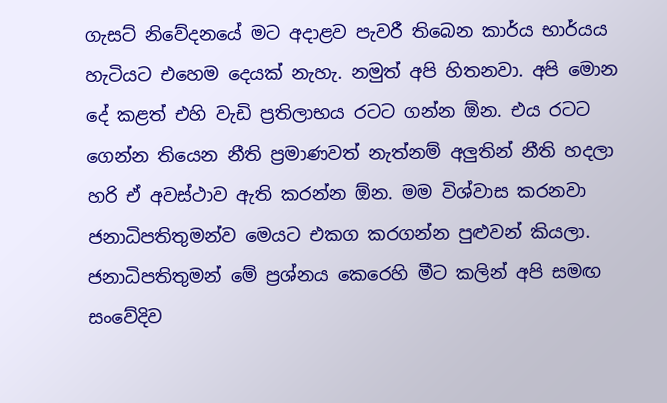ගැසට් නිවේදනයේ මට අදාළව පැවරී තිබෙන කාර්ය භාර්යය හැටියට එහෙම දෙයක් නැහැ. නමුත් අපි හිතනවා. අපි මොන දේ කළත් එහි වැඩි ප්‍රතිලාභය රටට ගන්න ඕන. එය රටට ගෙන්න තියෙන නීති ප්‍රමාණවත් නැත්නම් අලුතින් නීති හදලා හරි ඒ අවස්ථාව ඇති කරන්න ඕන. මම විශ්වාස කරනවා ජනාධිපතිතුමන්ව මෙයට එකග කරගන්න පුළුවන් කියලා. ජනාධිපතිතුමන් මේ ප්‍රශ්නය කෙරෙහි මීට කලින් අපි සමඟ සංවේදිව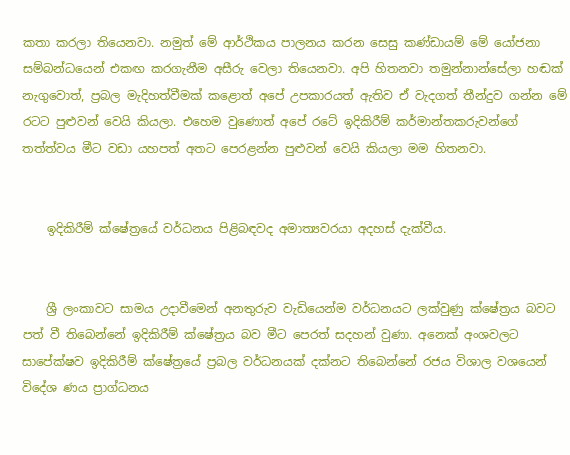කතා කරලා තියෙනවා. නමුත් මේ ආර්ථිකය පාලනය කරන සෙසු කණ්ඩායම් මේ යෝජනා සම්බන්ධයෙන් එකඟ කරගැනීම අසීරු වෙලා තියෙනවා. අපි හිතනවා තමුන්නාන්සේලා හඬක් නැගුවොත්, ප්‍රබල මැදිහත්වීමක් කළොත් අපේ උපකාරයත් ඇතිව ඒ වැදගත් තීන්දුව ගන්න මේ රටට පුළුවන් වෙයි කියලා. එහෙම වුණොත් අපේ රටේ ඉදිකිරීම් කර්මාන්තකරුවන්ගේ  තත්ත්වය මීට වඩා යහපත් අතට පෙරළන්න පුළුවන් වෙයි කියලා මම හිතනවා.


    ඉදිකිරීම් ක්ෂේත්‍රයේ වර්ධනය පිළිබඳවද අමාත්‍යවරයා අදහස් දැක්වීය.


    ශ්‍රී ලංකාවට සාමය උදාවීමෙන් අනතුරුව වැඩියෙන්ම වර්ධනයට ලක්වුණු ක්ෂේත්‍රය බවට පත් වී තිබෙන්නේ ඉදිකිරීම් ක්ෂේත්‍රය බව මීට පෙරත් සදහන් වුණා. අනෙක් අංශවලට සාපේක්ෂව ඉදිකිරීම් ක්ෂේත්‍රයේ ප්‍රබල වර්ධනයක් දක්නට තිබෙන්නේ රජය විශාල වශයෙන් විදේශ ණය ප්‍රාග්ධනය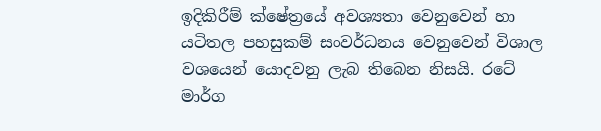ඉදිකිරීම් ක්ෂේත්‍රයේ අවශ්‍යතා වෙනුවෙන් හා යටිතල පහසුකම් සංවර්ධනය වෙනුවෙන් විශාල වශයෙන් යොදවනු ලැබ තිබෙන නිසයි. රටේ මාර්ග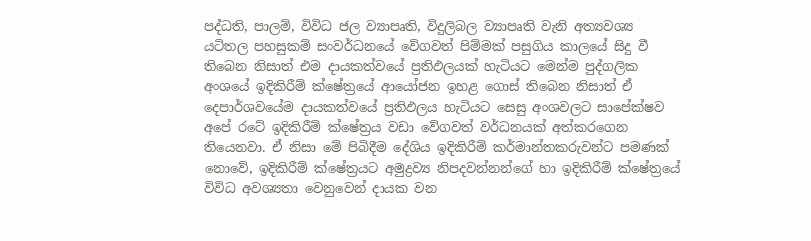පද්ධති, පාලම්, විවිධ ජල ව්‍යාපෘති, විදුලිබල ව්‍යාපෘති වැනි අත්‍යවශ්‍ය යටිතල පහසුකම් සංවර්ධනයේ වේගවත් පිම්මක් පසුගිය කාලයේ සිදු වී තිබෙන නිසාත් එම දායකත්වයේ ප්‍රතිඵලයක් හැටියට මෙන්ම පුද්ගලික අංශයේ ඉදිකිරීම් ක්ෂේත්‍රයේ ආයෝජන ඉහළ ගොස් තිබෙන නිසාත් ඒ දෙපාර්ශවයේම දායකත්වයේ ප්‍රතිඵලය හැටියට සෙසු අංශවලට සාපේක්ෂව අපේ රටේ ඉදිකිරීම් ක්ෂේත්‍රය වඩා වේගවත් වර්ධනයක් අත්කරගෙන තියෙනවා. ඒ නිසා මේ පිබිදීම දේශිය ඉදිකිරීම් කර්මාන්තකරුවන්ට පමණක් නොවේ, ඉදිකිරීම් ක්ෂේත්‍රයට අමුද්‍රව්‍ය නිපදවන්නන්ගේ හා ඉදිකිරීම් ක්ෂේත්‍රයේ විවිධ අවශ්‍යතා වෙනුවෙන් දායක වන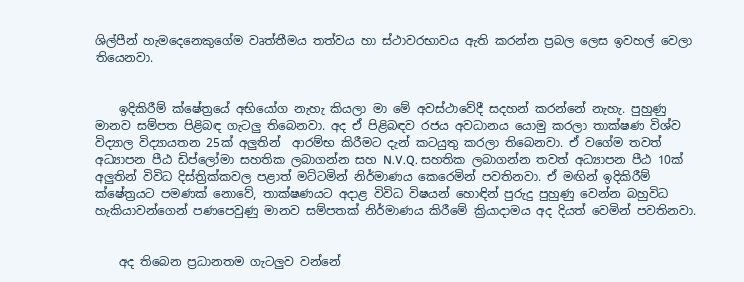ශිල්පීන් හැමදෙනෙකුගේම වෘත්තීමය තත්වය හා ස්ථාවරභාවය ඇති කරන්න ප්‍රබල ලෙස ඉවහල් වෙලා තියෙනවා.


    ඉදිකිරීම් ක්ෂේත්‍රයේ අභියෝග නැහැ කියලා මා මේ අවස්ථාවේදී සදහන් කරන්නේ නැහැ. පුහුණු මානව සම්පත පිළිබඳ ගැටලු තිබෙනවා. අද ඒ පිළිබඳව රජය අවධානය යොමු කරලා තාක්ෂණ විශ්ව විද්‍යාල විද්‍යායතන 25ක් අලුතින්  ආරම්භ කිරීමට දැන් කටයුතු කරලා තිබෙනවා. ඒ වගේම තවත් අධ්‍යාපන පීඨ ඩිප්ලෝමා සහතික ලබාගන්න සහ N.V.Q. සහතික ලබාගන්න තවත් අධ්‍යාපන පීඨ 10ක් අලුතින් විවිධ දිස්ත්‍රික්කවල පළාත් මට්ටමින් නිර්මාණය කෙරෙමින් පවතිනවා. ඒ මඟින් ඉදිකිරීම් ක්ෂේත්‍රයට පමණක් නොවේ, තාක්ෂණයට අදාළ විවිධ විෂයන් හොඳින් පුරුදු පුහුණු වෙන්න බහුවිධ හැකියාවන්ගෙන් පණපෙවුණු මානව සම්පතක් නිර්මාණය කිරීමේ ක්‍රියාදාමය අද දියත් වෙමින් පවතිනවා.


    අද තිබෙන ප්‍රධානතම ගැටලුව වන්නේ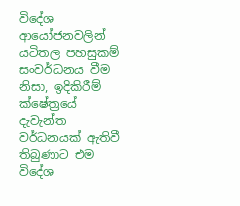විදේශ ආයෝජනවලින් යටිතල පහසුකම් සංවර්ධනය වීම නිසා, ඉදිකිරීම් ක්ෂේත්‍රයේ දැවැන්ත වර්ධනයක් ඇතිවී තිබුණාට එම විදේශ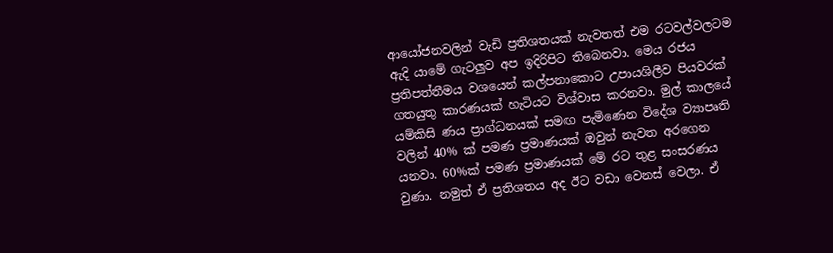ආයෝජනවලින් වැඩි ප්‍රතිශතයක් නැවතත් එම රටවල්වලටම ඇදි යාමේ ගැටලුව අප ඉදිරිපිට තිබෙනවා. මෙය රජය ප්‍රතිපත්තීමය වශයෙන් කල්පනාකොට උපායශිලීව පියවරක් ගතයුතු කාරණයක් හැටියට විශ්වාස කරනවා. මුල් කාලයේ යම්කිසි ණය ප්‍රාග්ධනයක් සමඟ පැමිණෙන විදේශ ව්‍යාපෘති වලින් 40% ක් පමණ ප්‍රමාණයක් ඔවුන් නැවත අරගෙන යනවා. 60%ක් පමණ ප්‍රමාණයක් මේ රට තුළ සංසරණය වුණා. නමුත් ඒ ප්‍රතිශතය අද ඊට වඩා වෙනස් වෙලා. ඒ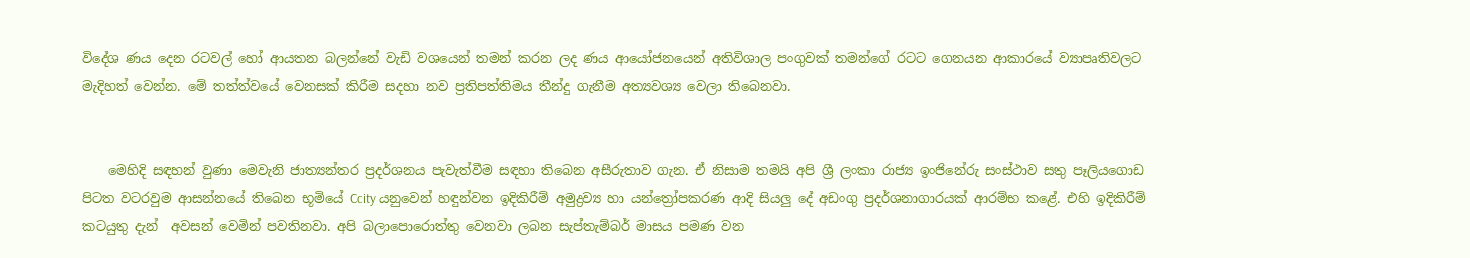විදේශ ණය දෙන රටවල් හෝ ආයතන බලන්නේ වැඩි වශයෙන් තමන් කරන ලද ණය ආයෝජනයෙන් අතිවිශාල පංගුවක් තමන්ගේ රටට ගෙනයන ආකාරයේ ව්‍යාපෘතිවලට මැදිහත් වෙන්න. මේ තත්ත්වයේ වෙනසක් කිරීම සදහා නව ප්‍රතිපත්තිමය තීන්දු ගැනීම අත්‍යවශ්‍ය වෙලා තිබෙනවා.


    මෙහිදි සඳහන් වුණා මෙවැනි ජාත්‍යන්තර ප්‍රදර්ශනය පැවැත්වීම සඳහා තිබෙන අසීරුතාව ගැන. ඒ නිසාම තමයි අපි ශ්‍රී ලංකා රාජ්‍ය ඉංජිනේරු සංස්ථාව සතු පෑලියගොඩ පිටත වටරවුම ආසන්නයේ තිබෙන භූමියේ Ccity යනුවෙන් හඳුන්වන ඉදිකිරීම් අමුද්‍රව්‍ය හා යන්ත්‍රෝපකරණ ආදි සියලු දේ අඩංගු ප්‍රදර්ශනාගාරයක් ආරම්භ කළේ. එහි ඉදිකිරීම් කටයුතු දැන්  අවසන් වෙමින් පවතිනවා. අපි බලාපොරොත්තු වෙනවා ලබන සැප්තැම්බර් මාසය පමණ වන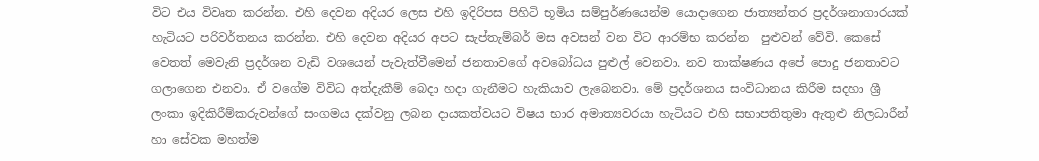විට එය විවෘත කරන්න. එහි දෙවන අදියර ලෙස එහි ඉදිරිපස පිහිටි භූමිය සම්පුර්ණයෙන්ම යොදාගෙන ජාත්‍යන්තර ප්‍රදර්ශනාගාරයක් හැටියට පරිවර්තනය කරන්න. එහි දෙවන අදියර අපට සැප්තැම්බර් මස අවසන් වන විට ආරම්භ කරන්න  පුළුවන් වේවි. කෙසේ වෙතත් මෙවැනි ප්‍රදර්ශන වැඩි වශයෙන් පැවැත්වීමෙන් ජනතාවගේ අවබෝධය පුළුල් වෙනවා. නව තාක්ෂණය අපේ පොදු ජනතාවට ගලාගෙන එනවා. ඒ වගේම විවිධ අත්දැකීම් බෙදා හදා ගැනීමට හැකියාව ලැබෙනවා. මේ ප්‍රදර්ශනය සංවිධානය කිරීම සදහා ශ්‍රී ලංකා ඉදිකිරීම්කරුවන්ගේ සංගමය දක්වනු ලබන දායකත්වයට විෂය භාර අමාත්‍යවරයා හැටියට එහි සභාපතිතුමා ඇතුළු නිලධාරීන් හා සේවක මහත්ම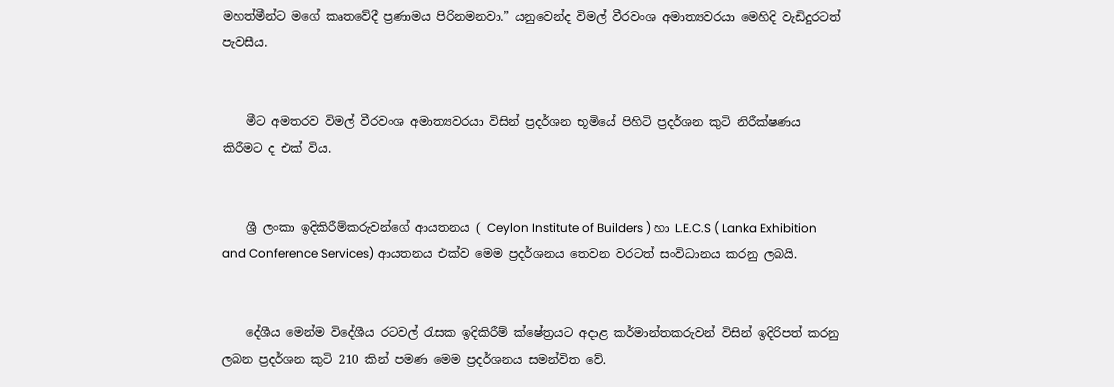මහත්මීන්ට මගේ කෘතවේදී ප්‍රණාමය පිරිනමනවා.” යනුවෙන්ද විමල් වීරවංශ අමාත්‍යවරයා මෙහිදි වැඩිදුරටත් පැවසීය.


    මීට අමතරව විමල් වීරවංශ අමාත්‍යවරයා විසින් ප්‍රදර්ශන භූමියේ පිහිටි ප්‍රදර්ශන කුටි නිරීක්ෂණය කිරීමට ද එක් විය.


    ශ්‍රී ලංකා ඉදිකිරීම්කරුවන්ගේ ආයතනය ( Ceylon Institute of Builders ) හා L.E.C.S ( Lanka Exhibition and Conference Services) ආයතනය එක්ව මෙම ප්‍රදර්ශනය තෙවන වරටත් සංවිධානය කරනු ලබයි.


    දේශීය මෙන්ම විදේශීය රටවල් රැසක ඉදිකිරීම් ක්ෂේත්‍රයට අදාළ කර්මාන්තකරුවන් විසින් ඉදිරිපත් කරනු ලබන ප්‍රදර්ශන කුටි 210 කින් පමණ මෙම ප්‍රදර්ශනය සමන්විත වේ.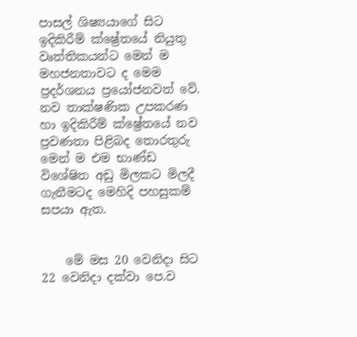පාසල් ශිෂ්‍යයාගේ සිට ඉදිකිරීම් ක්ෂ්‍රේතයේ නියුතු වෘත්තිකයන්ට මෙන් ම මහජනතාවට ද මෙම ප්‍රදර්ශනය ප්‍රයෝජනවත් වේ. නව තාක්ෂණික උපකරණ හා ඉදිකිරීම් ක්ෂ්‍රේතයේ නව ප්‍රවණතා පිළිබද තොරතුරු මෙන් ම එම භාණ්ඩ විශේෂිත අඩු මිලකට මිලදී ගැනීමටද මෙහිදි පහසුකම් සපයා ඇත.


    මේ මස 20 වෙනිදා සිට 22 වෙනිදා දක්වා පෙ.ව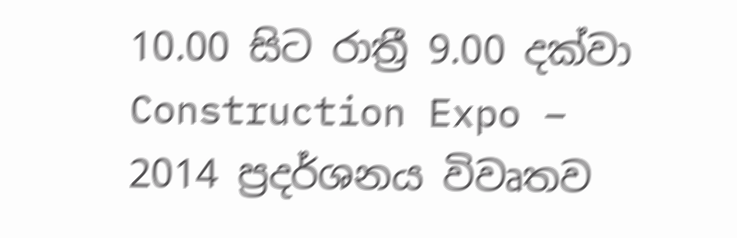10.00 සිට රාත්‍රී 9.00 දක්වා Construction Expo – 2014 ප්‍රදර්ශනය විවෘතව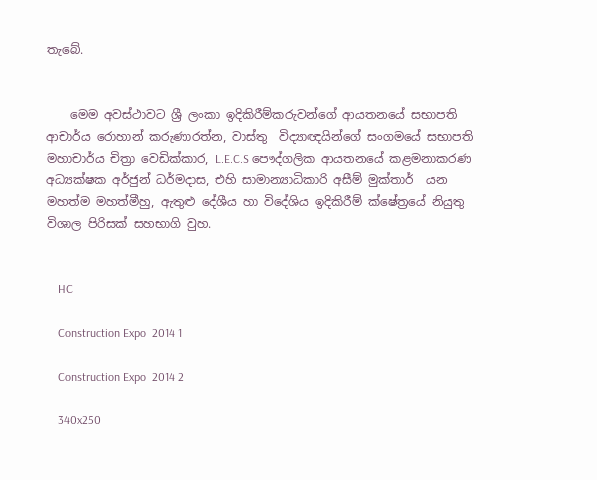තැබේ.


    මෙම අවස්ථාවට ශ්‍රී ලංකා ඉදිකිරීම්කරුවන්ගේ ආයතනයේ සභාපති ආචාර්ය රොහාන් කරුණාරත්න, වාස්තු  විද්‍යාඥයින්ගේ සංගමයේ සභාපති මහාචාර්ය චිත්‍රා වෙඩික්කාර, L.E.C.S පෞද්ගලික ආයතනයේ කළමනාකරණ අධ්‍යක්ෂක අර්ජුන් ධර්මදාස, එහි සාමාන්‍යාධිකාරි අසීම් මුක්තාර්  යන මහත්ම මහත්මීහු, ඇතුළු දේශීය හා විදේශිය ඉදිකිරීම් ක්ෂේත්‍රයේ නියුතු විශාල පිරිසක් සහභාගි වුහ.


    HC

    Construction Expo  2014 1

    Construction Expo  2014 2

    340x250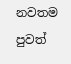නවතම පුවත්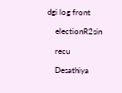dgi log front

    electionR2sin

    recu

    Desathiya